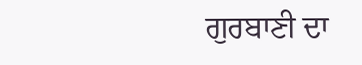ਗੁਰਬਾਣੀ ਦਾ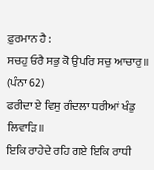ਫ਼ੁਰਮਾਨ ਹੈ :
ਸਚਹੁ ਓਰੈ ਸਭੁ ਕੋ ਉਪਰਿ ਸਚੁ ਆਚਾਰੁ॥ (ਪੰਨਾ 62)
ਫਰੀਦਾ ਏ ਵਿਸੁ ਗੰਦਲਾ ਧਰੀਆਂ ਖੰਡੁ ਲਿਵਾੜਿ॥
ਇਕਿ ਰਾਹੇਦੇ ਰਹਿ ਗਏ ਇਕਿ ਰਾਧੀ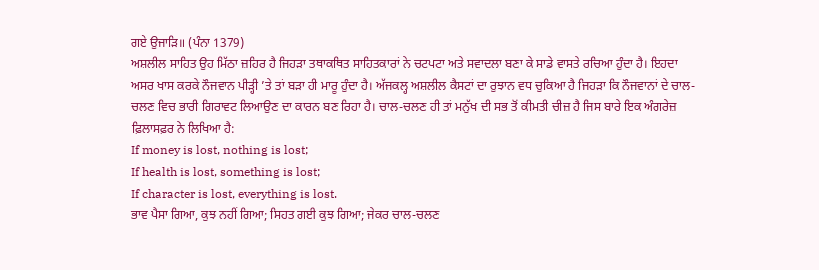ਗਏ ਉਜਾੜਿ॥ (ਪੰਨਾ 1379)
ਅਸ਼ਲੀਲ ਸਾਹਿਤ ਉਹ ਮਿੱਠਾ ਜ਼ਹਿਰ ਹੈ ਜਿਹੜਾ ਤਥਾਕਥਿਤ ਸਾਹਿਤਕਾਰਾਂ ਨੇ ਚਟਪਟਾ ਅਤੇ ਸਵਾਦਲਾ ਬਣਾ ਕੇ ਸਾਡੇ ਵਾਸਤੇ ਰਚਿਆ ਹੁੰਦਾ ਹੈ। ਇਹਦਾ ਅਸਰ ਖਾਸ ਕਰਕੇ ਨੌਜਵਾਨ ਪੀੜ੍ਹੀ ’ਤੇ ਤਾਂ ਬੜਾ ਹੀ ਮਾਰੂ ਹੁੰਦਾ ਹੈ। ਅੱਜਕਲ੍ਹ ਅਸ਼ਲੀਲ ਕੈਸਟਾਂ ਦਾ ਰੁਝਾਨ ਵਧ ਚੁਕਿਆ ਹੈ ਜਿਹੜਾ ਕਿ ਨੌਜਵਾਨਾਂ ਦੇ ਚਾਲ-ਚਲਣ ਵਿਚ ਭਾਰੀ ਗਿਰਾਵਟ ਲਿਆਉਣ ਦਾ ਕਾਰਨ ਬਣ ਰਿਹਾ ਹੈ। ਚਾਲ-ਚਲਣ ਹੀ ਤਾਂ ਮਨੁੱਖ ਦੀ ਸਭ ਤੋਂ ਕੀਮਤੀ ਚੀਜ਼ ਹੈ ਜਿਸ ਬਾਰੇ ਇਕ ਅੰਗਰੇਜ਼ ਫ਼ਿਲਾਸਫ਼ਰ ਨੇ ਲਿਖਿਆ ਹੈ:
If money is lost, nothing is lost;
If health is lost, something is lost;
If character is lost, everything is lost.
ਭਾਵ ਪੈਸਾ ਗਿਆ, ਕੁਝ ਨਹੀਂ ਗਿਆ; ਸਿਹਤ ਗਈ ਕੁਝ ਗਿਆ; ਜੇਕਰ ਚਾਲ-ਚਲਣ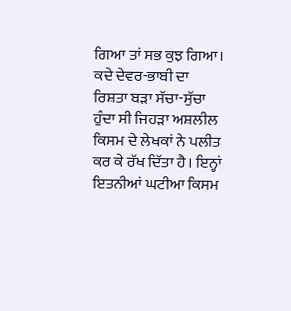ਗਿਆ ਤਾਂ ਸਭ ਕੁਝ ਗਿਆ।
ਕਦੇ ਦੇਵਰ-ਭਾਬੀ ਦਾ ਰਿਸ਼ਤਾ ਬੜਾ ਸੱਚਾ-ਸੁੱਚਾ ਹੁੰਦਾ ਸੀ ਜਿਹੜਾ ਅਸ਼ਲੀਲ ਕਿਸਮ ਦੇ ਲੇਖਕਾਂ ਨੇ ਪਲੀਤ ਕਰ ਕੇ ਰੱਖ ਦਿੱਤਾ ਹੈ। ਇਨ੍ਹਾਂ ਇਤਨੀਆਂ ਘਟੀਆ ਕਿਸਮ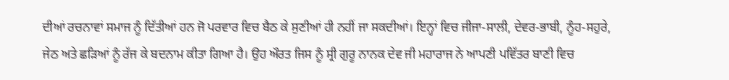ਦੀਆਂ ਰਚਨਾਵਾਂ ਸਮਾਜ ਨੂੰ ਦਿੱਤੀਆਂ ਹਨ ਜੋ ਪਰਵਾਰ ਵਿਚ ਬੈਠ ਕੇ ਸੁਣੀਆਂ ਹੀ ਨਹੀਂ ਜਾ ਸਕਦੀਆਂ। ਇਨ੍ਹਾਂ ਵਿਚ ਜੀਜਾ-ਸਾਲੀ, ਦੇਵਰ-ਭਾਬੀ, ਨੂੰਹ-ਸਹੁਰੇ, ਜੇਠ ਅਤੇ ਛੜਿਆਂ ਨੂੰ ਰੱਜ ਕੇ ਬਦਨਾਮ ਕੀਤਾ ਗਿਆ ਹੈ। ਉਹ ਔਰਤ ਜਿਸ ਨੂੰ ਸ੍ਰੀ ਗੁਰੂ ਨਾਨਕ ਦੇਵ ਜੀ ਮਹਾਰਾਜ ਨੇ ਆਪਣੀ ਪਵਿੱਤਰ ਬਾਣੀ ਵਿਚ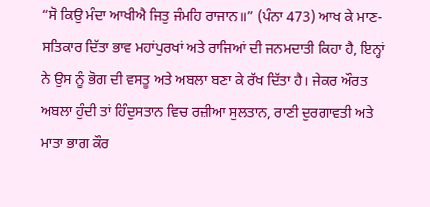“ਸੋ ਕਿਉ ਮੰਦਾ ਆਖੀਐ ਜਿਤੁ ਜੰਮਹਿ ਰਾਜਾਨ॥” (ਪੰਨਾ 473) ਆਖ ਕੇ ਮਾਣ- ਸਤਿਕਾਰ ਦਿੱਤਾ ਭਾਵ ਮਹਾਂਪੁਰਖਾਂ ਅਤੇ ਰਾਜਿਆਂ ਦੀ ਜਨਮਦਾਤੀ ਕਿਹਾ ਹੈ, ਇਨ੍ਹਾਂ ਨੇ ਉਸ ਨੂੰ ਭੋਗ ਦੀ ਵਸਤੂ ਅਤੇ ਅਬਲਾ ਬਣਾ ਕੇ ਰੱਖ ਦਿੱਤਾ ਹੈ। ਜੇਕਰ ਔਰਤ ਅਬਲਾ ਹੁੰਦੀ ਤਾਂ ਹਿੰਦੁਸਤਾਨ ਵਿਚ ਰਜ਼ੀਆ ਸੁਲਤਾਨ, ਰਾਣੀ ਦੁਰਗਾਵਤੀ ਅਤੇ ਮਾਤਾ ਭਾਗ ਕੌਰ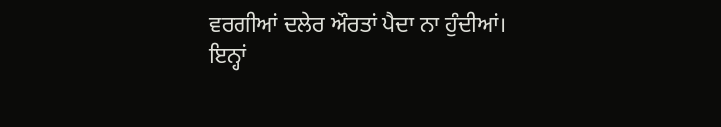ਵਰਗੀਆਂ ਦਲੇਰ ਔਰਤਾਂ ਪੈਦਾ ਨਾ ਹੁੰਦੀਆਂ।
ਇਨ੍ਹਾਂ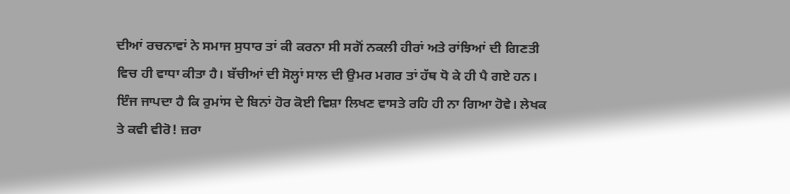ਦੀਆਂ ਰਚਨਾਵਾਂ ਨੇ ਸਮਾਜ ਸੁਧਾਰ ਤਾਂ ਕੀ ਕਰਨਾ ਸੀ ਸਗੋਂ ਨਕਲੀ ਹੀਰਾਂ ਅਤੇ ਰਾਂਝਿਆਂ ਦੀ ਗਿਣਤੀ ਵਿਚ ਹੀ ਵਾਧਾ ਕੀਤਾ ਹੈ। ਬੱਚੀਆਂ ਦੀ ਸੋਲ੍ਹਾਂ ਸਾਲ ਦੀ ਉਮਰ ਮਗਰ ਤਾਂ ਹੱਥ ਧੋ ਕੇ ਹੀ ਪੈ ਗਏ ਹਨ। ਇੰਜ ਜਾਪਦਾ ਹੈ ਕਿ ਰੁਮਾਂਸ ਦੇ ਬਿਨਾਂ ਹੋਰ ਕੋਈ ਵਿਸ਼ਾ ਲਿਖਣ ਵਾਸਤੇ ਰਹਿ ਹੀ ਨਾ ਗਿਆ ਹੋਵੇ। ਲੇਖਕ ਤੇ ਕਵੀ ਵੀਰੋ! ਜ਼ਰਾ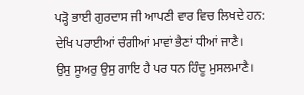ਪੜ੍ਹੋ ਭਾਈ ਗੁਰਦਾਸ ਜੀ ਆਪਣੀ ਵਾਰ ਵਿਚ ਲਿਖਦੇ ਹਨ:
ਦੇਖਿ ਪਰਾਈਆਂ ਚੰਗੀਆਂ ਮਾਵਾਂ ਭੈਣਾਂ ਧੀਆਂ ਜਾਣੈ।
ਉਸੁ ਸੂਅਰੁ ਉਸੁ ਗਾਇ ਹੈ ਪਰ ਧਨ ਹਿੰਦੂ ਮੁਸਲਮਾਣੈ।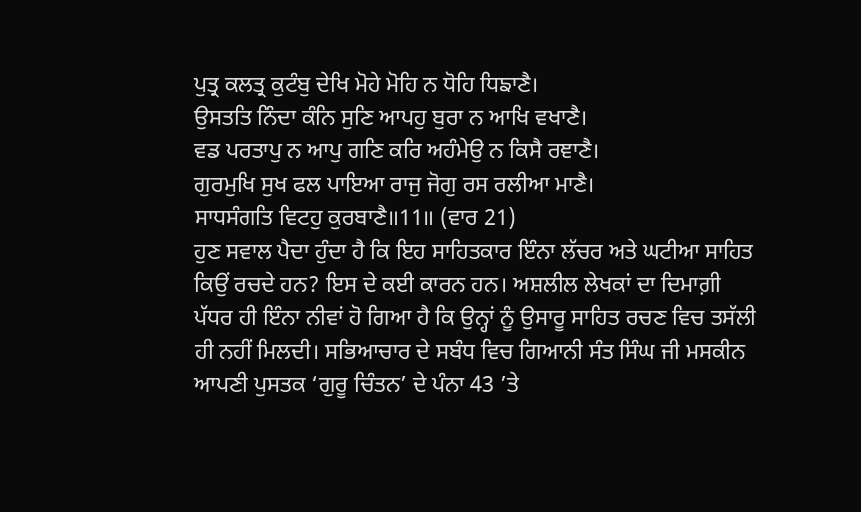ਪੁਤ੍ਰ ਕਲਤ੍ਰ ਕੁਟੰਬੁ ਦੇਖਿ ਮੋਹੇ ਮੋਹਿ ਨ ਧੋਹਿ ਧਿਙਾਣੈ।
ਉਸਤਤਿ ਨਿੰਦਾ ਕੰਨਿ ਸੁਣਿ ਆਪਹੁ ਬੁਰਾ ਨ ਆਖਿ ਵਖਾਣੈ।
ਵਡ ਪਰਤਾਪੁ ਨ ਆਪੁ ਗਣਿ ਕਰਿ ਅਹੰਮੇਉ ਨ ਕਿਸੈ ਰਞਾਣੈ।
ਗੁਰਮੁਖਿ ਸੁਖ ਫਲ ਪਾਇਆ ਰਾਜੁ ਜੋਗੁ ਰਸ ਰਲੀਆ ਮਾਣੈ।
ਸਾਧਸੰਗਤਿ ਵਿਟਹੁ ਕੁਰਬਾਣੈ॥11॥ (ਵਾਰ 21)
ਹੁਣ ਸਵਾਲ ਪੈਦਾ ਹੁੰਦਾ ਹੈ ਕਿ ਇਹ ਸਾਹਿਤਕਾਰ ਇੰਨਾ ਲੱਚਰ ਅਤੇ ਘਟੀਆ ਸਾਹਿਤ ਕਿਉਂ ਰਚਦੇ ਹਨ? ਇਸ ਦੇ ਕਈ ਕਾਰਨ ਹਨ। ਅਸ਼ਲੀਲ ਲੇਖਕਾਂ ਦਾ ਦਿਮਾਗ਼ੀ ਪੱਧਰ ਹੀ ਇੰਨਾ ਨੀਵਾਂ ਹੋ ਗਿਆ ਹੈ ਕਿ ਉਨ੍ਹਾਂ ਨੂੰ ਉਸਾਰੂ ਸਾਹਿਤ ਰਚਣ ਵਿਚ ਤਸੱਲੀ ਹੀ ਨਹੀਂ ਮਿਲਦੀ। ਸਭਿਆਚਾਰ ਦੇ ਸਬੰਧ ਵਿਚ ਗਿਆਨੀ ਸੰਤ ਸਿੰਘ ਜੀ ਮਸਕੀਨ ਆਪਣੀ ਪੁਸਤਕ ‘ਗੁਰੂ ਚਿੰਤਨ’ ਦੇ ਪੰਨਾ 43 ’ਤੇ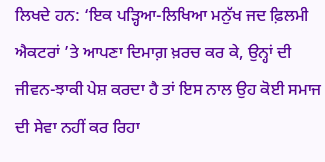ਲਿਖਦੇ ਹਨ: ‘ਇਕ ਪੜ੍ਹਿਆ-ਲਿਖਿਆ ਮਨੁੱਖ ਜਦ ਫ਼ਿਲਮੀ ਐਕਟਰਾਂ ’ਤੇ ਆਪਣਾ ਦਿਮਾਗ਼ ਖ਼ਰਚ ਕਰ ਕੇ, ਉਨ੍ਹਾਂ ਦੀ ਜੀਵਨ-ਝਾਕੀ ਪੇਸ਼ ਕਰਦਾ ਹੈ ਤਾਂ ਇਸ ਨਾਲ ਉਹ ਕੋਈ ਸਮਾਜ ਦੀ ਸੇਵਾ ਨਹੀਂ ਕਰ ਰਿਹਾ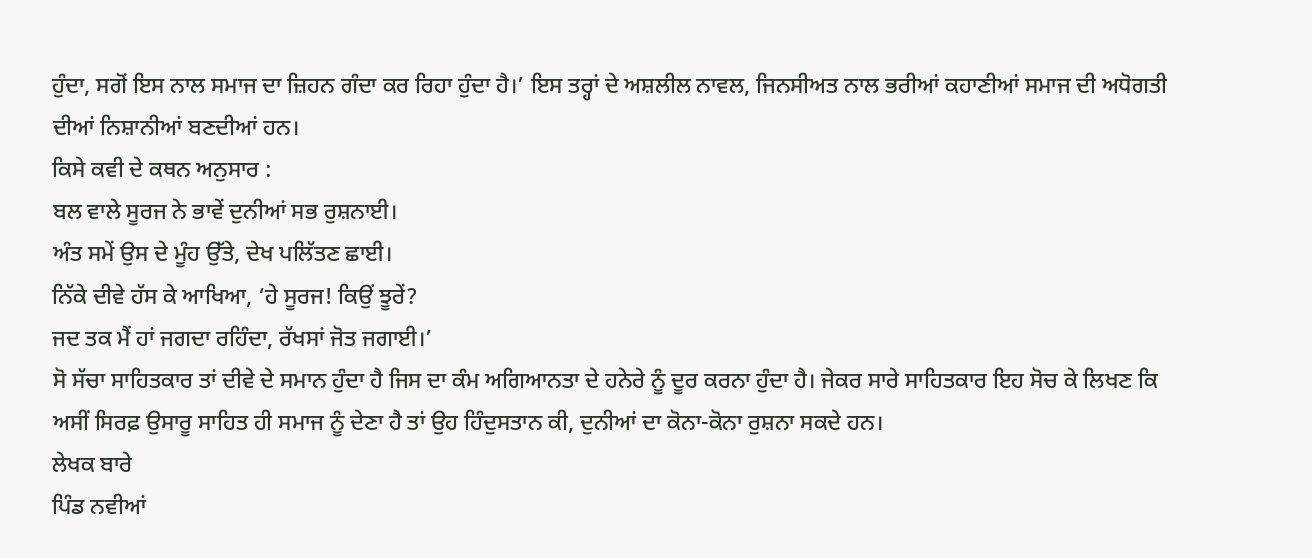ਹੁੰਦਾ, ਸਗੋਂ ਇਸ ਨਾਲ ਸਮਾਜ ਦਾ ਜ਼ਿਹਨ ਗੰਦਾ ਕਰ ਰਿਹਾ ਹੁੰਦਾ ਹੈ।’ ਇਸ ਤਰ੍ਹਾਂ ਦੇ ਅਸ਼ਲੀਲ ਨਾਵਲ, ਜਿਨਸੀਅਤ ਨਾਲ ਭਰੀਆਂ ਕਹਾਣੀਆਂ ਸਮਾਜ ਦੀ ਅਧੋਗਤੀ ਦੀਆਂ ਨਿਸ਼ਾਨੀਆਂ ਬਣਦੀਆਂ ਹਨ।
ਕਿਸੇ ਕਵੀ ਦੇ ਕਥਨ ਅਨੁਸਾਰ :
ਬਲ ਵਾਲੇ ਸੂਰਜ ਨੇ ਭਾਵੇਂ ਦੁਨੀਆਂ ਸਭ ਰੁਸ਼ਨਾਈ।
ਅੰਤ ਸਮੇਂ ਉਸ ਦੇ ਮੂੰਹ ਉੱਤੇ, ਦੇਖ ਪਲਿੱਤਣ ਛਾਈ।
ਨਿੱਕੇ ਦੀਵੇ ਹੱਸ ਕੇ ਆਖਿਆ, ‘ਹੇ ਸੂਰਜ! ਕਿਉਂ ਝੂਰੇਂ?
ਜਦ ਤਕ ਮੈਂ ਹਾਂ ਜਗਦਾ ਰਹਿੰਦਾ, ਰੱਖਸਾਂ ਜੋਤ ਜਗਾਈ।’
ਸੋ ਸੱਚਾ ਸਾਹਿਤਕਾਰ ਤਾਂ ਦੀਵੇ ਦੇ ਸਮਾਨ ਹੁੰਦਾ ਹੈ ਜਿਸ ਦਾ ਕੰਮ ਅਗਿਆਨਤਾ ਦੇ ਹਨੇਰੇ ਨੂੰ ਦੂਰ ਕਰਨਾ ਹੁੰਦਾ ਹੈ। ਜੇਕਰ ਸਾਰੇ ਸਾਹਿਤਕਾਰ ਇਹ ਸੋਚ ਕੇ ਲਿਖਣ ਕਿ ਅਸੀਂ ਸਿਰਫ਼ ਉਸਾਰੂ ਸਾਹਿਤ ਹੀ ਸਮਾਜ ਨੂੰ ਦੇਣਾ ਹੈ ਤਾਂ ਉਹ ਹਿੰਦੁਸਤਾਨ ਕੀ, ਦੁਨੀਆਂ ਦਾ ਕੋਨਾ-ਕੋਨਾ ਰੁਸ਼ਨਾ ਸਕਦੇ ਹਨ।
ਲੇਖਕ ਬਾਰੇ
ਪਿੰਡ ਨਵੀਆਂ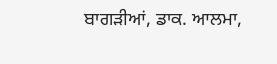ਬਾਗੜੀਆਂ, ਡਾਕ. ਆਲਮਾ,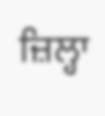ਜ਼ਿਲ੍ਹਾ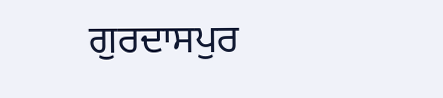ਗੁਰਦਾਸਪੁਰ